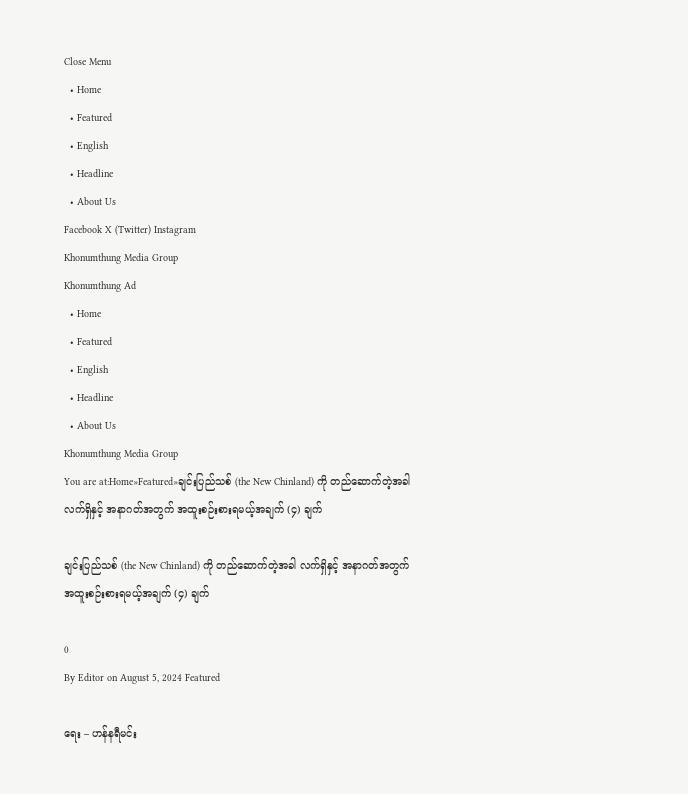Close Menu
  • Home
  • Featured
  • English
  • Headline
  • About Us
Facebook X (Twitter) Instagram
Khonumthung Media Group
Khonumthung Ad
  • Home
  • Featured
  • English
  • Headline
  • About Us
Khonumthung Media Group
You are at:Home»Featured»ချင်းပြည်သစ် (the New Chinland) ကို တည်ဆောက်တဲ့အခါ လက်ရှိနှင့် အနာဂတ်အတွက် အထူးစဉ်းစားရမယ့်အချက် (၄) ချက်

ချင်းပြည်သစ် (the New Chinland) ကို တည်ဆောက်တဲ့အခါ လက်ရှိနှင့် အနာဂတ်အတွက် အထူးစဉ်းစားရမယ့်အချက် (၄) ချက်

0
By Editor on August 5, 2024 Featured

ရေး – ဟန်နရီမင်း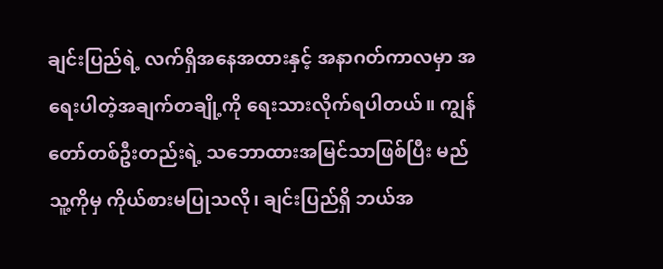ချင်းပြည်ရဲ့ လက်ရှိအနေအထားနှင့် အနာဂတ်ကာလမှာ အရေးပါတဲ့အချက်တချို့ကို ရေးသားလိုက်ရပါတယ်။ ကျွန်တော်တစ်ဦးတည်းရဲ့ သဘောထားအမြင်သာဖြစ်ပြီး မည်သူ့ကိုမှ ကိုယ်စားမပြုသလို၊ ချင်းပြည်ရှိ ဘယ်အ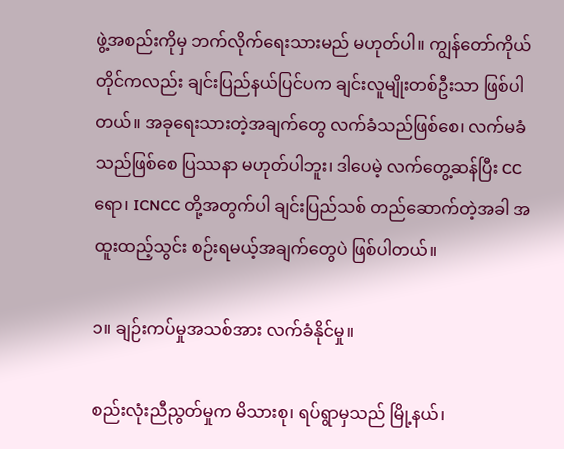ဖွဲ့အစည်းကိုမှ ဘက်လိုက်ရေးသားမည် မဟုတ်ပါ။ ကျွန်တော်ကိုယ်တိုင်ကလည်း ချင်းပြည်နယ်ပြင်ပက ချင်းလူမျိုးတစ်ဦးသာ ဖြစ်ပါတယ်။ အခုရေးသားတဲ့အချက်တွေ လက်ခံသည်ဖြစ်စေ၊ လက်မခံသည်ဖြစ်စေ ပြဿနာ မဟုတ်ပါဘူး၊ ဒါပေမဲ့ လက်တွေ့ဆန်ပြီး CC ရော၊ ICNCC တို့အတွက်ပါ ချင်းပြည်သစ် တည်ဆောက်တဲ့အခါ အထူးထည့်သွင်း စဉ်းရမယ့်အချက်တွေပဲ ဖြစ်ပါတယ်။

၁။ ချဉ်းကပ်မှုအသစ်အား လက်ခံနိုင်မှု။

စည်းလုံးညီညွတ်မှုက မိသားစု၊ ရပ်ရွာမှသည် မြို့နယ်၊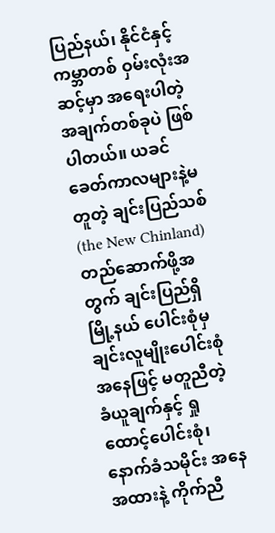ပြည်နယ်၊ နိုင်ငံနှင့် ကမ္ဘာတစ် ဝှမ်းလုံးအဆင့်မှာ အရေးပါတဲ့ အချက်တစ်ခုပဲ ဖြစ်ပါတယ်။ ယခင်ခေတ်ကာလများနဲ့မတူတဲ့ ချင်းပြည်သစ် (the New Chinland) တည်ဆောက်ဖို့အတွက် ချင်းပြည်ရှိ မြို့နယ် ပေါင်းစုံမှ ချင်းလူမျိုးပေါင်းစုံအနေဖြင့် မတူညီတဲ့ ခံယူချက်နှင့် ရှုထောင့်ပေါင်းစုံ၊ နောက်ခံသမိုင်း အနေအထားနဲ့ ကိုက်ညီ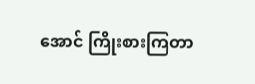အောင် ကြိုးစားကြတာ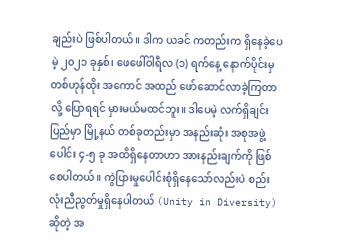ချည်းပဲ ဖြစ်ပါတယ်။ ဒါက ယခင် ကတည်းက ရှိနေခဲ့ပေမဲ့ ၂၀၂၁ ခုနှစ်၊ ဖေဖေါ်ဝါရီလ (၁) ရက်နေ့ နောက်ပိုင်းမှ တစ်ဟုန်ထိုး အကောင် အထည် ဖော်ဆောင်လာခဲ့ကြတာလို့ ပြောရရင် မှားမယ်မထင်ဘူး။ ဒါပေမဲ့ လက်ရှိချင်းပြည်မှာ မြို့နယ် တစ်ခုတည်းမှာ အနည်းဆုံး အစုအဖွဲ့ပေါင်း ၄-၅ ခု အထိရှိနေတာဟာ အားနည်းချက်ကို ဖြစ်စေပါတယ်။ ကွဲပြားမှုပေါင်းစုံရှိနေသော်လည်းပဲ စည်းလုံးညီညွတ်မှုရှိနေပါတယ် (Unity in Diversity) ဆိုတဲ့ အ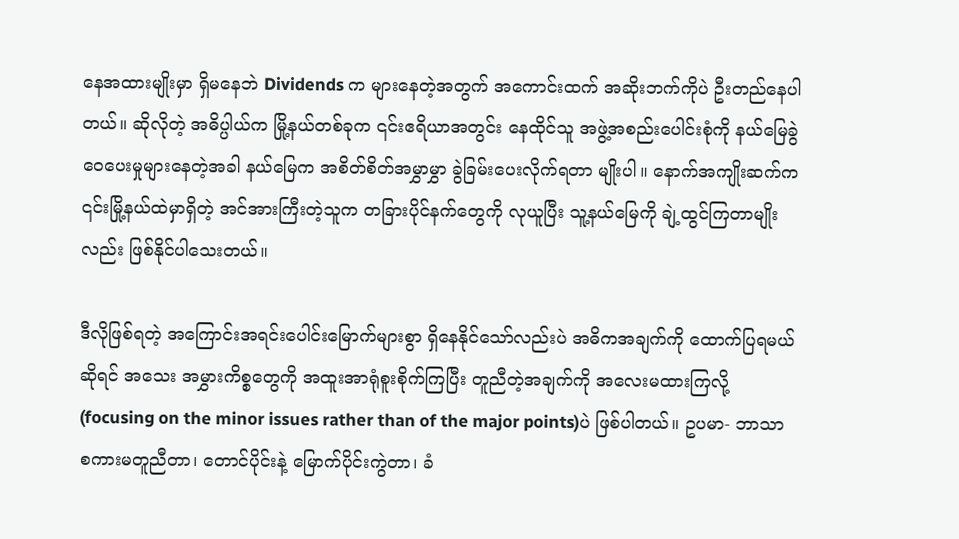နေအထားမျိုးမှာ ရှိမနေဘဲ Dividends က များနေတဲ့အတွက် အကောင်းထက် အဆိုးဘက်ကိုပဲ ဦးတည်နေပါတယ်။ ဆိုလိုတဲ့ အဓိပ္ပါယ်က မြို့နယ်တစ်ခုက ၎င်းဧရိယာအတွင်း နေထိုင်သူ အဖွဲ့အစည်းပေါင်းစုံကို နယ်မြေခွဲဝေပေးမှုများနေတဲ့အခါ နယ်မြေက အစိတ်စိတ်အမွှာမွှာ ခွဲခြမ်းပေးလိုက်ရတာ မျိုးပါ။ နောက်အကျိုးဆက်က ၎င်းမြို့နယ်ထဲမှာရှိတဲ့ အင်အားကြီးတဲ့သူက တခြားပိုင်နက်တွေကို လုယူပြီး သူ့နယ်မြေကို ချဲ့ထွင်ကြတာမျိုးလည်း ဖြစ်နိုင်ပါသေးတယ်။

ဒီလိုဖြစ်ရတဲ့ အကြောင်းအရင်းပေါင်းမြောက်များစွာ ရှိနေနိုင်သော်လည်းပဲ အဓိကအချက်ကို ထောက်ပြရမယ်ဆိုရင် အသေး အမွှားကိစ္စတွေကို အထူးအာရုံစူးစိုက်ကြပြီး တူညီတဲ့အချက်ကို အလေးမထားကြလို့(focusing on the minor issues rather than of the major points)ပဲ ဖြစ်ပါတယ်။ ဥပမာ- ဘာသာစကားမတူညီတာ၊ တောင်ပိုင်းနဲ့ မြောက်ပိုင်းကွဲတာ၊ ခံ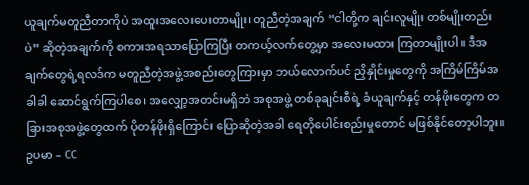ယူချက်မတူညီတာကိုပဲ အထူးအလေးပေးတာမျိုး၊ တူညီတဲ့အချက် “ငါတို့က ချင်းလူမျိုး တစ်မျိုးတည်းပဲ” ဆိုတဲ့အချက်ကို စကားအရသာပြောကြပြီး တကယ့်လက်တွေ့မှာ အလေးမထား ကြတာမျိုးပါ။ ဒီအချက်တွေရဲ့ရလဒ်က မတူညီတဲ့အဖွဲ့အစည်းတွေကြားမှာ ဘယ်လောက်ပင် ညှိနှိုင်းမှုတွေကို အကြိမ်ကြိမ်အခါခါ ဆောင်ရွက်ကြပါစေ၊ အလျှော့အတင်းမရှိဘဲ အစုအဖွဲ့ တစ်ခုချင်းစီရဲ့ ခံယူချက်နှင့် တန်ဖိုးတွေက တခြားအစုအဖွဲ့တွေထက် ပိုတန်ဖိုးရှိကြောင်း ပြောဆိုတဲ့အခါ ရေတိုပေါင်းစည်းမှုတောင် မဖြစ်နိုင်တော့ပါဘူး။ ဥပမာ – CC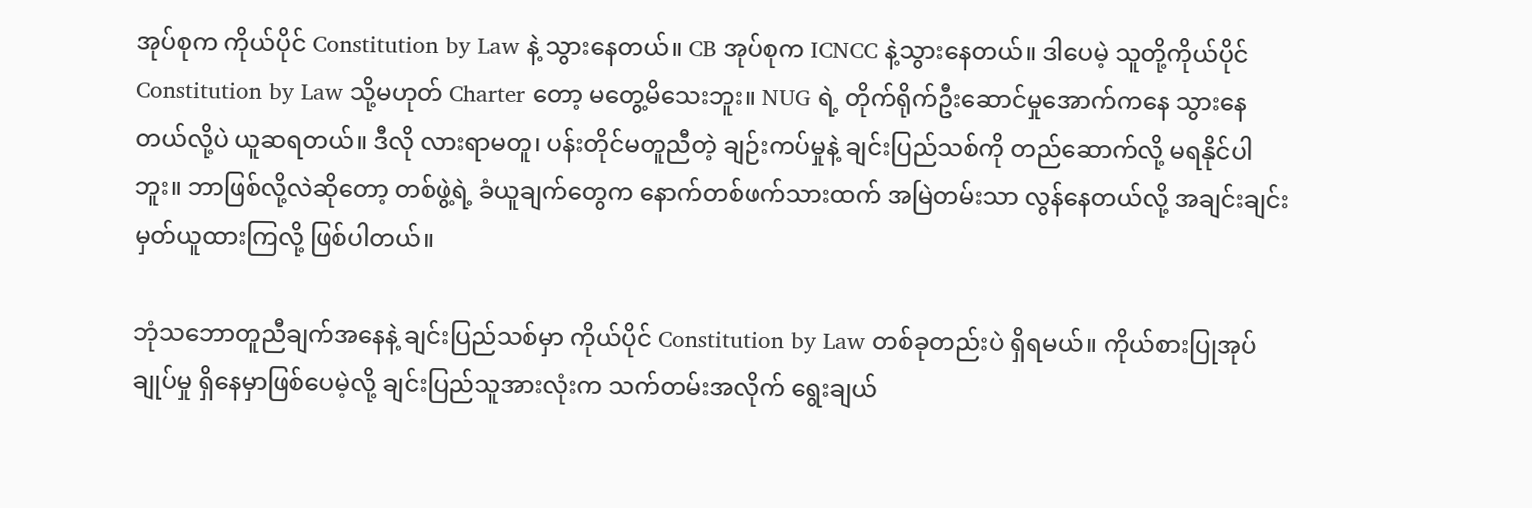အုပ်စုက ကိုယ်ပိုင် Constitution by Law နဲ့ သွားနေတယ်။ CB အုပ်စုက ICNCC နဲ့သွားနေတယ်။ ဒါပေမဲ့ သူတို့ကိုယ်ပိုင် Constitution by Law သို့မဟုတ် Charter တော့ မတွေ့မိသေးဘူး။ NUG ရဲ့ တိုက်ရိုက်ဦးဆောင်မှုအောက်ကနေ သွားနေတယ်လို့ပဲ ယူဆရတယ်။ ဒီလို လားရာမတူ၊ ပန်းတိုင်မတူညီတဲ့ ချဉ်းကပ်မှုနဲ့ ချင်းပြည်သစ်ကို တည်ဆောက်လို့ မရနိုင်ပါဘူး။ ဘာဖြစ်လို့လဲဆိုတော့ တစ်ဖွဲ့ရဲ့ ခံယူချက်တွေက နောက်တစ်ဖက်သားထက် အမြဲတမ်းသာ လွန်နေတယ်လို့ အချင်းချင်း မှတ်ယူထားကြလို့ ဖြစ်ပါတယ်။

ဘုံသဘောတူညီချက်အနေနဲ့ ချင်းပြည်သစ်မှာ ကိုယ်ပိုင် Constitution by Law တစ်ခုတည်းပဲ ရှိရမယ်။ ကိုယ်စားပြုအုပ်ချုပ်မှု ရှိနေမှာဖြစ်ပေမဲ့လို့ ချင်းပြည်သူအားလုံးက သက်တမ်းအလိုက် ရွေးချယ်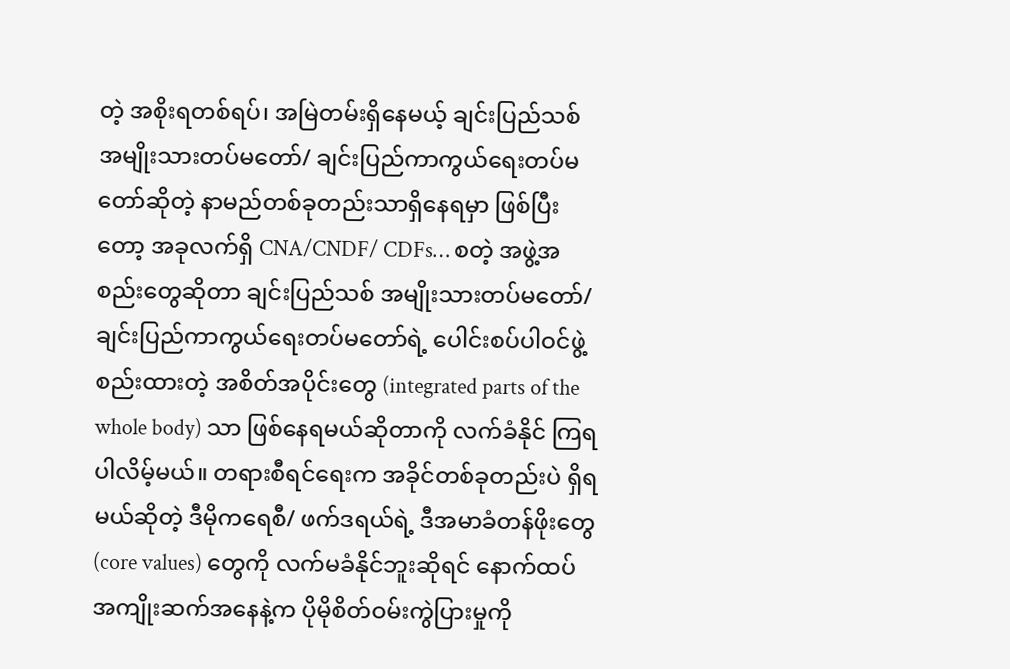တဲ့ အစိုးရတစ်ရပ်၊ အမြဲတမ်းရှိနေမယ့် ချင်းပြည်သစ် အမျိုးသားတပ်မတော်/ ချင်းပြည်ကာကွယ်ရေးတပ်မတော်ဆိုတဲ့ နာမည်တစ်ခုတည်းသာရှိနေရမှာ ဖြစ်ပြီးတော့ အခုလက်ရှိ CNA/CNDF/ CDFs… စတဲ့ အဖွဲ့အစည်းတွေဆိုတာ ချင်းပြည်သစ် အမျိုးသားတပ်မတော်/ ချင်းပြည်ကာကွယ်ရေးတပ်မတော်ရဲ့ ပေါင်းစပ်ပါဝင်ဖွဲ့စည်းထားတဲ့ အစိတ်အပိုင်းတွေ (integrated parts of the whole body) သာ ဖြစ်နေရမယ်ဆိုတာကို လက်ခံနိုင် ကြရပါလိမ့်မယ်။ တရားစီရင်ရေးက အခိုင်တစ်ခုတည်းပဲ ရှိရမယ်ဆိုတဲ့ ဒီမိုကရေစီ/ ဖက်ဒရယ်ရဲ့ ဒီအမာခံတန်ဖိုးတွေ (core values) တွေကို လက်မခံနိုင်ဘူးဆိုရင် နောက်ထပ် အကျိုးဆက်အနေနဲ့က ပိုမိုစိတ်ဝမ်းကွဲပြားမှုကို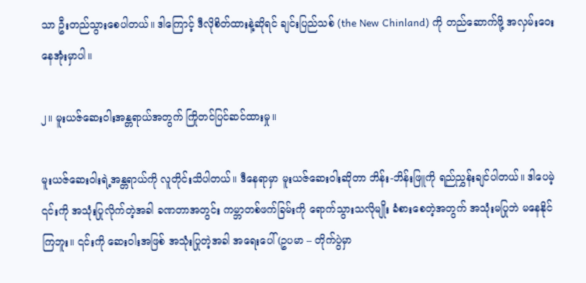သာ ဦးတည်သွားစေပါတယ်။ ဒါကြောင့် ဒီလိုစိတ်ထားနဲ့ဆိုရင် ချင်းပြည်သစ် (the New Chinland) ကို တည်ဆောက်ဖို့ အလှမ်းဝေးနေအုံးမှာပါ။

၂။ မူးယဇ်ဆေးဝါးအန္တရာယ်အတွက် ကြိုတင်ပြင်ဆင်ထားမှု။

မူးယဇ်ဆေးဝါးရဲ့အန္တရာယ်ကို လူတိုင်းသိပါတယ်။ ဒီနေရာမှာ မူးယဇ်ဆေးဝါးဆိုတာ ဘိန်း-ဘိန်းဖြူကို ရည်ညွှန်းချင်ပါတယ်။ ဒါပေမဲ့ ၎င်းကို အသုံးပြုလိုက်တဲ့အခါ ခဏတာအတွင်း ကမ္ဘာတစ်ဖက်ခြမ်းကို ရောက်သွားသလိုမျိုး ခံစားစေတဲ့အတွက် အသုံးမပြုဘဲ မနေနိုင်ကြဘူး။ ၎င်းကို ဆေးဝါးအဖြစ် အသုံးပြုတဲ့အခါ အရေးပေါ် (ဥပမာ – တိုက်ပွဲမှာ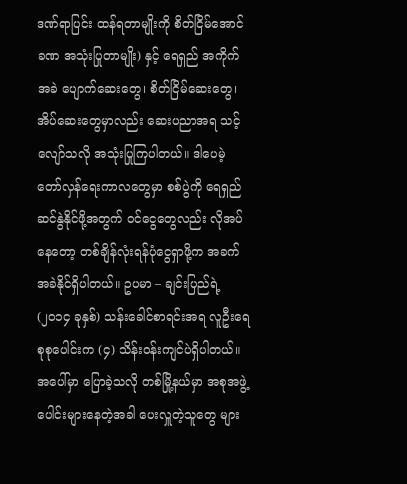ဒဏ်ရာပြင်း ထန်ရတာမျိုးကို စိတ်ငြိမ်အောင် ခဏ အသုံးပြုတာမျိုး) နှင့် ရေရှည် အကိုက်အခဲ ပျောက်ဆေးတွေ၊ စိတ်ငြိမ်ဆေးတွေ၊ အိပ်ဆေးတွေမှာလည်း ဆေးပညာအရ သင့်လျော်သလို အသုံးပြုကြပါတယ်။ ဒါပေမဲ့ တော်လှန်ရေးကာလတွေမှာ စစ်ပွဲကို ရေရှည်ဆင်နွဲနိုင်ဖို့အတွက် ဝင်ငွေတွေလည်း လိုအပ်နေတော့ တစ်ချိန်လုံးရန်ပုံငွေရှာဖို့က အခက်အခဲနိုင်ရှိပါတယ်။ ဥပမာ – ချင်းပြည်ရဲ့ (၂၀၁၄ ခုနှစ်) သန်းခေါင်စာရင်းအရ လူဦးရေ စုစုပေါင်းက (၄) သိန်းဝန်းကျင်ပဲရှိပါတယ်။ အပေါ်မှာ ပြောခဲ့သလို တစ်မြို့နယ်မှာ အစုအဖွဲ့ပေါင်းများနေတဲ့အခါ ပေးလှူတဲ့သူတွေ များ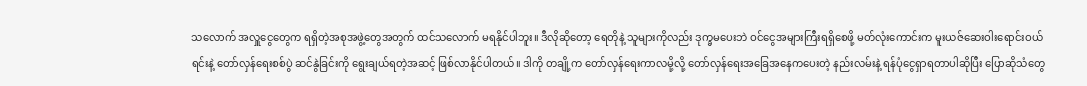သလောက် အလှူငွေတွေက ရရှိတဲ့အစုအဖွဲ့တွေအတွက် ထင်သလောက် မရနိုင်ပါဘူး။ ဒီလိုဆိုတော့ ရေတိုနဲ့ သူများကိုလည်း ဒုက္ခမပေးဘဲ ဝင်ငွေအများကြီးရရှိစေဖို့ မတ်လုံးကောင်းက မူးယဇ်ဆေးဝါးရောင်းဝယ်ရင်းနဲ့ တော်လှန်ရေးစစ်ပွဲ ဆင်နွဲခြင်းကို ရွေးချယ်ရတဲ့အဆင့် ဖြစ်လာနိုင်ပါတယ်။ ဒါကို တချို့က တော်လှန်ရေးကာလမို့လို့ တော်လှန်ရေးအခြေအနေကပေးတဲ့ နည်းလမ်းနဲ့ ရန်ပုံငွေရှာရတာပါဆိုပြီး ပြောဆိုသံတွေ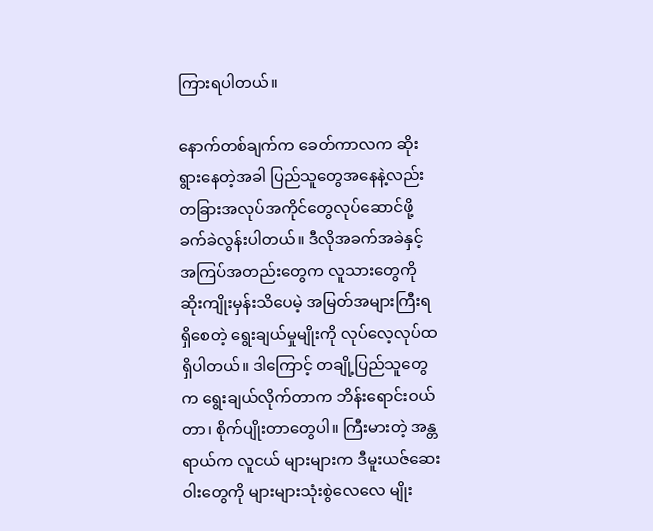ကြားရပါတယ်။

နောက်တစ်ချက်က ခေတ်ကာလက ဆိုးရွားနေတဲ့အခါ ပြည်သူတွေအနေနဲ့လည်း တခြားအလုပ်အကိုင်တွေလုပ်ဆောင်ဖို့ ခက်ခဲလွန်းပါတယ်။ ဒီလိုအခက်အခဲနှင့် အကြပ်အတည်းတွေက လူသားတွေကို ဆိုးကျိုးမှန်းသိပေမဲ့ အမြတ်အများကြီးရရှိစေတဲ့ ရွေးချယ်မှုမျိုးကို လုပ်လေ့လုပ်ထ ရှိပါတယ်။ ဒါကြောင့် တချို့ပြည်သူတွေက ရွေးချယ်လိုက်တာက ဘိန်းရောင်းဝယ်တာ၊ စိုက်ပျိုးတာတွေပါ။ ကြီးမားတဲ့ အန္တရာယ်က လူငယ် များများက ဒီမူးယဇ်ဆေးဝါးတွေကို များများသုံးစွဲလေလေ မျိုး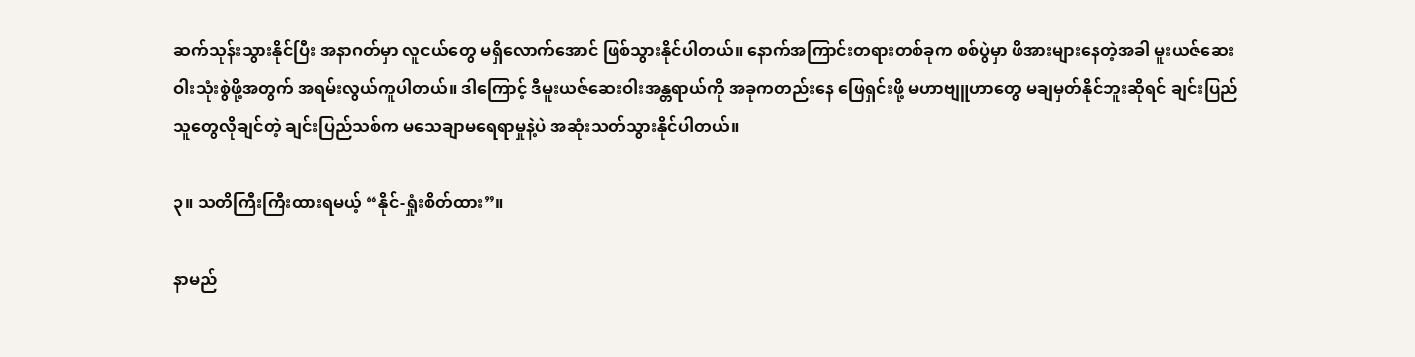ဆက်သုန်းသွားနိုင်ပြီး အနာဂတ်မှာ လူငယ်တွေ မရှိလောက်အောင် ဖြစ်သွားနိုင်ပါတယ်။ နောက်အကြာင်းတရားတစ်ခုက စစ်ပွဲမှာ ဖိအားများနေတဲ့အခါ မူးယဇ်ဆေးဝါးသုံးစွဲဖို့အတွက် အရမ်းလွယ်ကူပါတယ်။ ဒါကြောင့် ဒီမူးယဇ်ဆေးဝါးအန္တရာယ်ကို အခုကတည်းနေ ဖြေရှင်းဖို့ မဟာဗျူဟာတွေ မချမှတ်နိုင်ဘူးဆိုရင် ချင်းပြည်သူတွေလိုချင်တဲ့ ချင်းပြည်သစ်က မသေချာမရေရာမှုနဲ့ပဲ အဆုံးသတ်သွားနိုင်ပါတယ်။

၃။ သတိကြီးကြီးထားရမယ့် “နိုင်-ရှုံးစိတ်ထား”။

နာမည်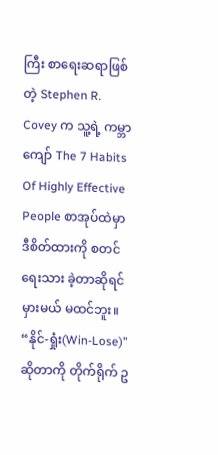ကြီး စာရေးဆရာဖြစ်တဲ့ Stephen R. Covey က သူ့ရဲ့ ကမ္ဘာကျော် The 7 Habits Of Highly Effective People စာအုပ်ထဲမှာ ဒီစိတ်ထားကို စတင်ရေးသား ခဲ့တာဆိုရင် မှားမယ် မထင်ဘူး။ “နိုင်-ရှုံး(Win-Lose)” ဆိုတာကို တိုက်ရိုက် ဥ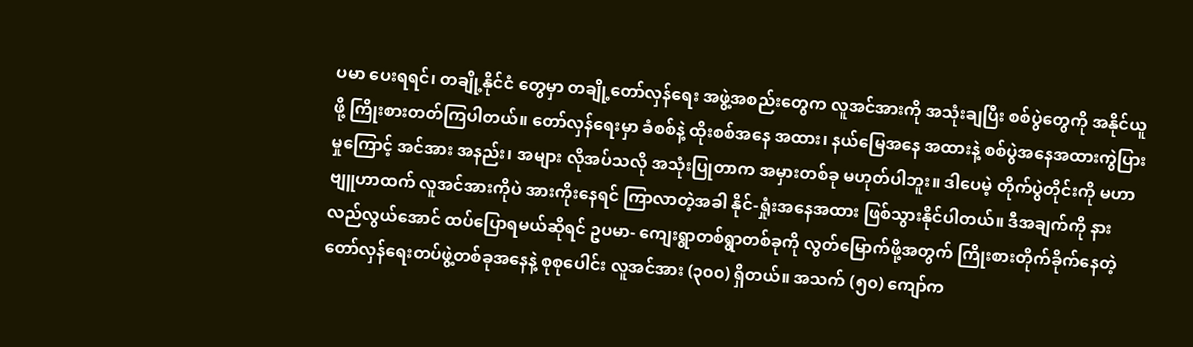ပမာ ပေးရရင်၊ တချို့နိုင်ငံ တွေမှာ တချို့တော်လှန်ရေး အဖွဲ့အစည်းတွေက လူအင်အားကို အသုံးချပြီး စစ်ပွဲတွေကို အနိုင်ယူဖို့ ကြိုးစားတတ်ကြပါတယ်။ တော်လှန်ရေးမှာ ခံစစ်နဲ့ ထိုးစစ်အနေ အထား၊ နယ်မြေအနေ အထားနဲ့ စစ်ပွဲအနေအထားကွဲပြားမှုကြောင့် အင်အား အနည်း၊ အများ လိုအပ်သလို အသုံးပြုတာက အမှားတစ်ခု မဟုတ်ပါဘူး။ ဒါပေမဲ့ တိုက်ပွဲတိုင်းကို မဟာဗျူဟာထက် လူအင်အားကိုပဲ အားကိုးနေရင် ကြာလာတဲ့အခါ နိုင်-ရှုံးအနေအထား ဖြစ်သွားနိုင်ပါတယ်။ ဒီအချက်ကို နားလည်လွယ်အောင် ထပ်ပြောရမယ်ဆိုရင် ဥပမာ- ကျေးရွာတစ်ရွာတစ်ခုကို လွတ်မြောက်ဖို့အတွက် ကြိုးစားတိုက်ခိုက်နေတဲ့ တော်လှန်ရေးတပ်ဖွဲ့တစ်ခုအနေနဲ့ စုစုပေါင်း လူအင်အား (၃၀၀) ရှိတယ်။ အသက် (၅၀) ကျော်က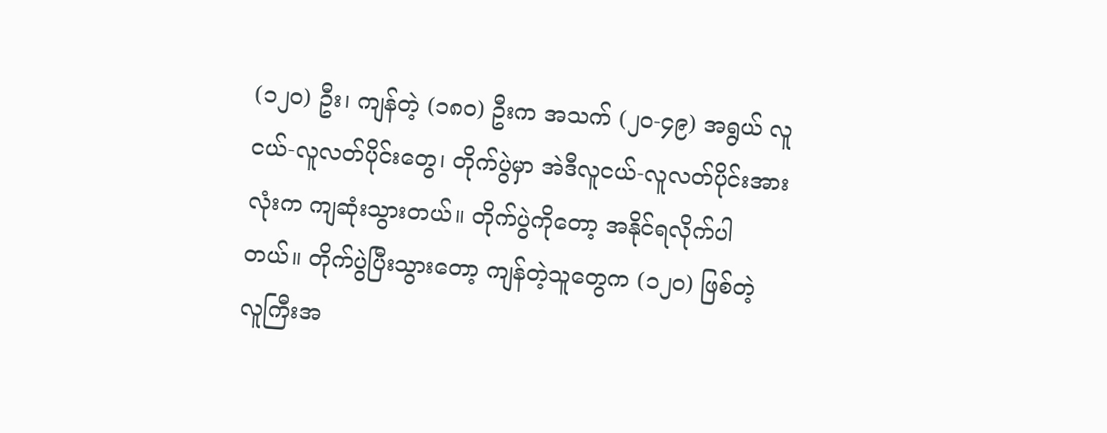(၁၂၀) ဦး၊ ကျန်တဲ့ (၁၈၀) ဦးက အသက် (၂၀-၄၉) အရွယ် လူငယ်-လူလတ်ပိုင်းတွေ၊ တိုက်ပွဲမှာ အဲဒီလူငယ်-လူလတ်ပိုင်းအားလုံးက ကျဆုံးသွားတယ်။ တိုက်ပွဲကိုတော့ အနိုင်ရလိုက်ပါတယ်။ တိုက်ပွဲပြီးသွားတော့ ကျန်တဲ့သူတွေက (၁၂၀) ဖြစ်တဲ့ လူကြီးအ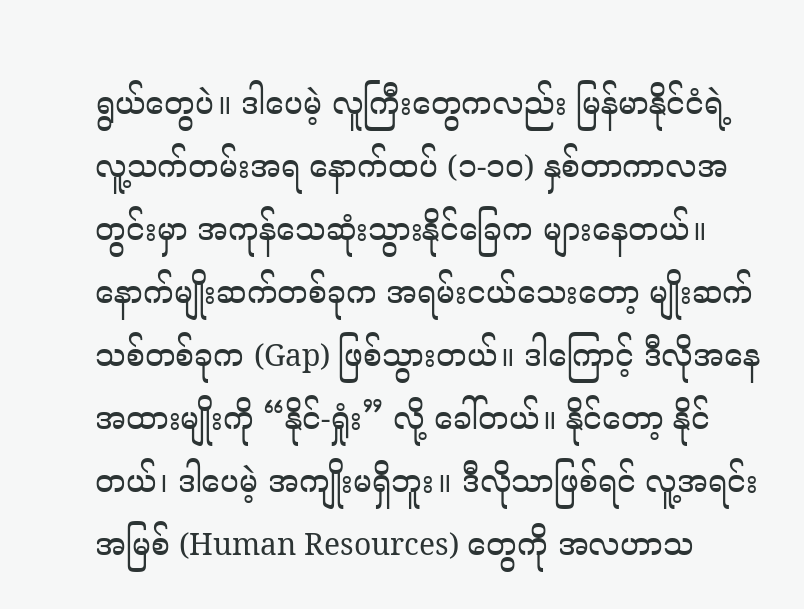ရွယ်တွေပဲ။ ဒါပေမဲ့ လူကြီးတွေကလည်း မြန်မာနိုင်ငံရဲ့ လူ့သက်တမ်းအရ နောက်ထပ် (၁-၁၀) နှစ်တာကာလအတွင်းမှာ အကုန်သေဆုံးသွားနိုင်ခြေက များနေတယ်။ နောက်မျိုးဆက်တစ်ခုက အရမ်းငယ်သေးတော့ မျိုးဆက်သစ်တစ်ခုက (Gap) ဖြစ်သွားတယ်။ ဒါကြောင့် ဒီလိုအနေအထားမျိုးကို “နိုင်-ရှုံး” လို့ ခေါ်တယ်။ နိုင်တော့ နိုင်တယ်၊ ဒါပေမဲ့ အကျိုးမရှိဘူး။ ဒီလိုသာဖြစ်ရင် လူ့အရင်းအမြစ် (Human Resources) တွေကို အလဟာသ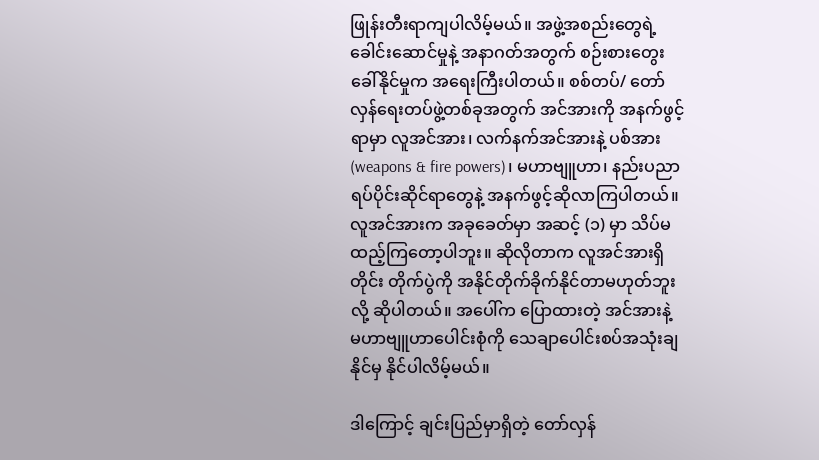ဖြုန်းတီးရာကျပါလိမ့်မယ်။ အဖွဲ့အစည်းတွေရဲ့ ခေါင်းဆောင်မှုနဲ့ အနာဂတ်အတွက် စဉ်းစားတွေးခေါ်နိုင်မှုက အရေးကြီးပါတယ်။ စစ်တပ်/ တော်လှန်ရေးတပ်ဖွဲ့တစ်ခုအတွက် အင်အားကို အနက်ဖွင့်ရာမှာ လူအင်အား၊ လက်နက်အင်အားနဲ့ ပစ်အား (weapons & fire powers)၊ မဟာဗျူဟာ၊ နည်းပညာရပ်ပိုင်းဆိုင်ရာတွေနဲ့ အနက်ဖွင့်ဆိုလာကြပါတယ်။ လူအင်အားက အခုခေတ်မှာ အဆင့် (၁) မှာ သိပ်မထည့်ကြတော့ပါဘူး။ ဆိုလိုတာက လူအင်အားရှိတိုင်း တိုက်ပွဲကို အနိုင်တိုက်ခိုက်နိုင်တာမဟုတ်ဘူးလို့ ဆိုပါတယ်။ အပေါ်က ပြောထားတဲ့ အင်အားနဲ့ မဟာဗျူဟာပေါင်းစုံကို သေချာပေါင်းစပ်အသုံးချနိုင်မှ နိုင်ပါလိမ့်မယ်။

ဒါကြောင့် ချင်းပြည်မှာရှိတဲ့ တော်လှန်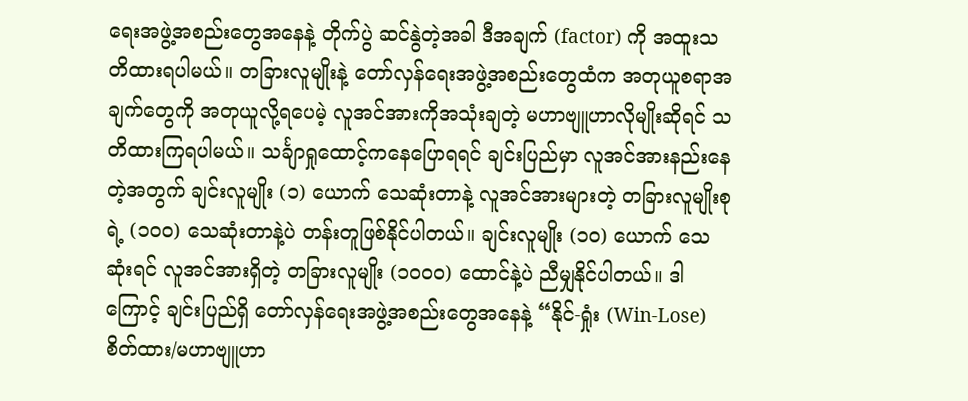ရေးအဖွဲ့အစည်းတွေအနေနဲ့ တိုက်ပွဲ ဆင်နွဲတဲ့အခါ ဒီအချက် (factor) ကို အထူးသတိထားရပါမယ်။ တခြားလူမျိုးနဲ့ တော်လှန်ရေးအဖွဲ့အစည်းတွေထံက အတုယူစရာအချက်တွေကို အတုယူလို့ရပေမဲ့ လူအင်အားကိုအသုံးချတဲ့ မဟာဗျူဟာလိုမျိုးဆိုရင် သတိထားကြရပါမယ်။ သင်္ချာရှုထောင့်ကနေပြောရရင် ချင်းပြည်မှာ လူအင်အားနည်းနေတဲ့အတွက် ချင်းလူမျိုး (၁) ယောက် သေဆုံးတာနဲ့ လူအင်အားများတဲ့ တခြားလူမျိုးစုရဲ့ (၁၀၀) သေဆုံးတာနဲ့ပဲ တန်းတူဖြစ်နိုင်ပါတယ်။ ချင်းလူမျိုး (၁၀) ယောက် သေဆုံးရင် လူအင်အားရှိတဲ့ တခြားလူမျိုး (၁၀၀၀) ထောင်နဲ့ပဲ ညီမျှနိုင်ပါတယ်။ ဒါကြောင့် ချင်းပြည်ရှိ တော်လှန်ရေးအဖွဲ့အစည်းတွေအနေနဲ့ “နိုင်-ရှုံး (Win-Lose) စိတ်ထား/မဟာဗျူဟာ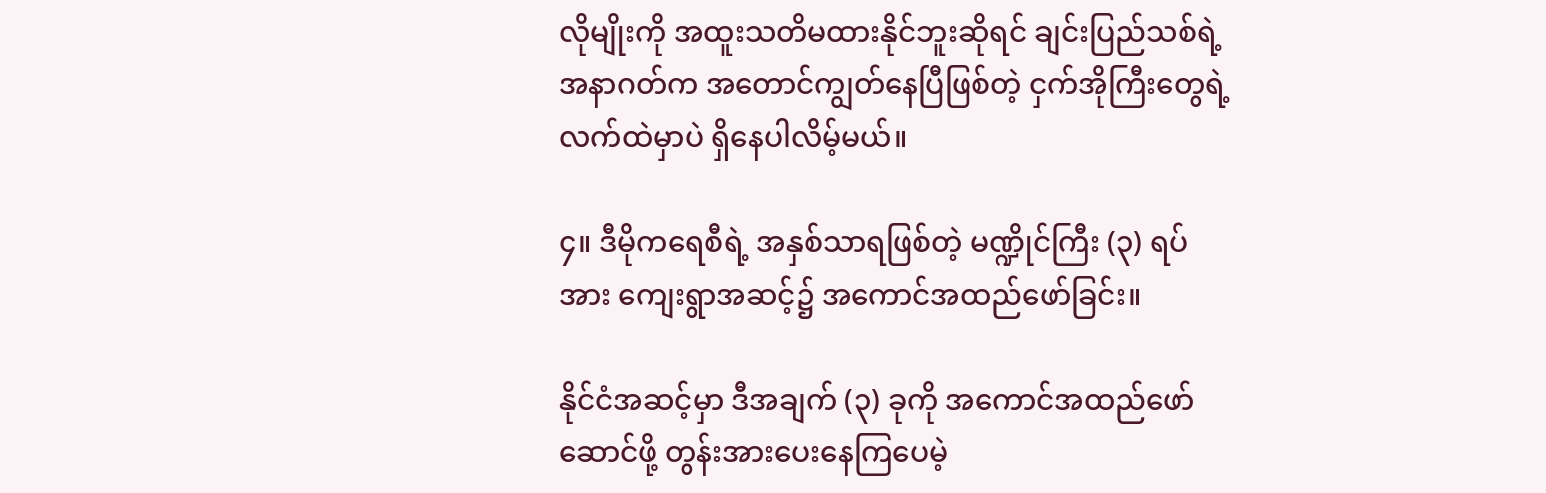လိုမျိုးကို အထူးသတိမထားနိုင်ဘူးဆိုရင် ချင်းပြည်သစ်ရဲ့ အနာဂတ်က အတောင်ကျွတ်နေပြီဖြစ်တဲ့ ငှက်အိုကြီးတွေရဲ့ လက်ထဲမှာပဲ ရှိနေပါလိမ့်မယ်။

၄။ ဒီမိုကရေစီရဲ့ အနှစ်သာရဖြစ်တဲ့ မဏ္ဍိုင်ကြီး (၃) ရပ်အား ကျေးရွာအဆင့်၌ အကောင်အထည်‌ဖော်ခြင်း။

နိုင်ငံအဆင့်မှာ ဒီအချက် (၃) ခုကို အကောင်အထည်ဖော်ဆောင်ဖို့ တွန်းအားပေးနေကြပေမဲ့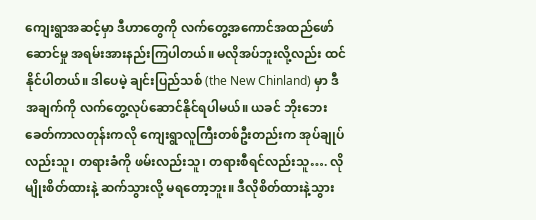ကျေးရွာအဆင့်မှာ ဒီဟာတွေကို လက်တွေ့အကောင်အထည်ဖော်ဆောင်မှု အရမ်းအားနည်းကြပါတယ်။ မလိုအပ်ဘူးလို့လည်း ထင်နိုင်ပါတယ်။ ဒါပေမဲ့ ချင်းပြည်သစ် (the New Chinland) မှာ ဒီအချက်ကို လက်တွေ့လုပ်ဆောင်နိုင်ရပါမယ်။ ယခင် ဘိုးဘေးခေတ်ကာလတုန်းကလို ကျေးရွာလူကြီးတစ်ဦးတည်းက အုပ်ချုပ်လည်းသူ၊ တရားခံကို ဖမ်းလည်းသူ၊ တရားစီရင်လည်းသူ…. လိုမျိုးစိတ်ထားနဲ့ ဆက်သွားလို့ မရတော့ဘူး။ ဒီလိုစိတ်ထားနဲ့သွား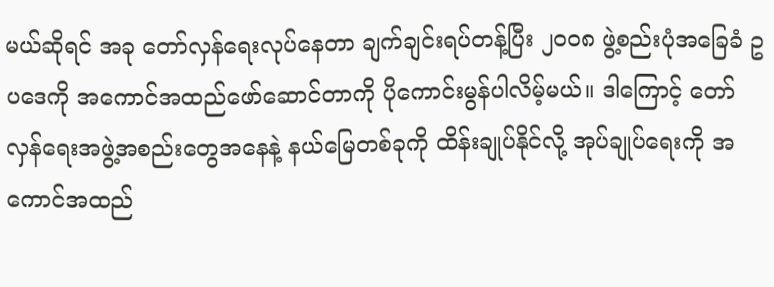မယ်ဆိုရင် အခု တော်လှန်ရေးလုပ်နေတာ ချက်ချင်းရပ်တန့်ပြီး ၂၀၀၈ ဖွဲ့စည်းပုံအခြေခံ ဥပဒေကို အကောင်အထည်ဖော်ဆောင်တာကို ပိုကောင်းမွန်ပါလိမ့်မယ်။ ဒါကြောင့် တော်လှန်ရေးအဖွဲ့အစည်းတွေအနေနဲ့ နယ်မြေတစ်ခုကို ထိန်းချုပ်နိုင်လို့ အုပ်ချုပ်ရေးကို အကောင်အထည်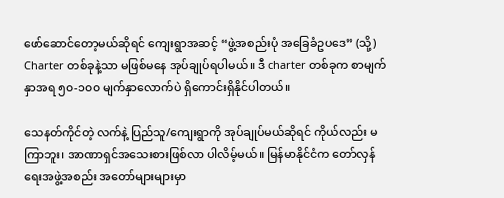ဖော်ဆောင်တော့မယ်ဆိုရင် ကျေးရွာအဆင့် “ဖွဲ့အစည်းပုံ အခြေခံဥပဒေ” (သို့) Charter တစ်ခုနဲ့သာ မဖြစ်မနေ အုပ်ချုပ်ရပါမယ်။ ဒီ charter တစ်ခုက စာမျက်နှာအရ ၅၀-၁၀၀ မျက်နှာလောက်ပဲ ရှိကောင်းရှိနိုင်ပါတယ်။

သေနတ်ကိုင်တဲ့ လက်နဲ့ ပြည်သူ/ကျေးရွာကို အုပ်ချုပ်မယ်ဆိုရင် ကိုယ်လည်း မကြာဘူး၊ အာဏာရှင်အသေးစားဖြစ်လာ ပါလိမ့်မယ်။ မြန်မာနိုင်ငံက တော်လှန်ရေးအဖွဲ့အစည်း အတော်များများမှာ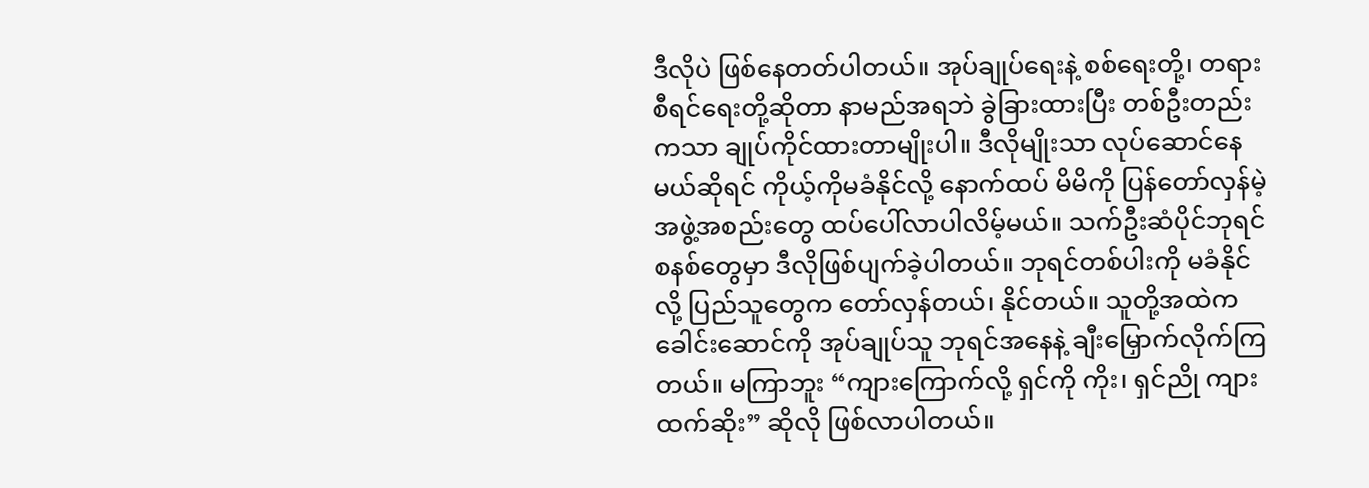ဒီလိုပဲ ဖြစ်နေတတ်ပါတယ်။ အုပ်ချုပ်ရေးနဲ့ စစ်ရေးတို့၊ တရားစီရင်ရေးတို့ဆိုတာ နာမည်အရဘဲ ခွဲခြားထားပြီး တစ်ဦးတည်းကသာ ချုပ်ကိုင်ထားတာမျိုးပါ။ ဒီလိုမျိုးသာ လုပ်ဆောင်နေမယ်ဆိုရင် ကိုယ့်ကိုမခံနိုင်လို့ နောက်ထပ် မိမိကို ပြန်တော်လှန်မဲ့ အဖွဲ့အစည်းတွေ ထပ်ပေါ်လာပါလိမ့်မယ်။ သက်ဦးဆံပိုင်ဘုရင်စနစ်တွေမှာ ဒီလိုဖြစ်ပျက်ခဲ့ပါတယ်။ ဘုရင်တစ်ပါးကို မခံနိုင်လို့ ပြည်သူတွေက တော်လှန်တယ်၊ နိုင်တယ်။ သူတို့အထဲက ခေါင်းဆောင်ကို အုပ်ချုပ်သူ ဘုရင်အနေနဲ့ ချီးမြှောက်လိုက်ကြတယ်။ မကြာဘူး “ကျားကြောက်လို့ ရှင်ကို ကိုး၊ ရှင်ညို ကျားထက်ဆိုး” ဆိုလို ဖြစ်လာပါတယ်။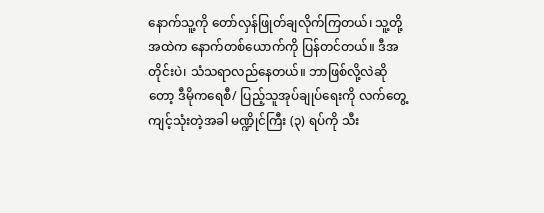နောက်သူ့ကို တော်လှန်ဖြုတ်ချလိုက်ကြတယ်၊ သူ့တို့အထဲက နောက်တစ်ယောက်ကို ပြန်တင်တယ်။ ဒီအတိုင်းပဲ၊ သံသရာလည်နေတယ်။ ဘာဖြစ်လို့လဲဆိုတော့ ဒီမိုကရေစီ/ ပြည့်သူအုပ်ချုပ်ရေးကို လက်တွေ့ကျင့်သုံးတဲ့အခါ မဏ္ဍိုင်ကြီး (၃) ရပ်ကို သီး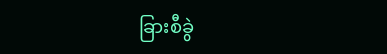ခြားစီခွဲ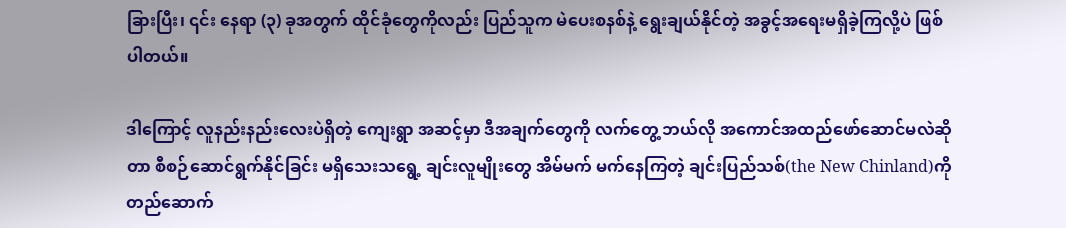ခြားပြီး၊ ၎င်း နေရာ (၃) ခုအတွက် ထိုင်ခုံတွေကိုလည်း ပြည်သူက မဲပေးစနစ်နဲ့ ရွေးချယ်နိုင်တဲ့ အခွင့်အရေးမရှိခဲ့ကြလို့ပဲ ဖြစ်ပါတယ်။

ဒါကြောင့် လူနည်းနည်းလေးပဲရှိတဲ့ ကျေးရွာ အဆင့်မှာ ဒီအချက်တွေကို လက်တွေ့ ဘယ်လို အကောင်အထည်ဖော်ဆောင်မလဲဆိုတာ စီစဉ်ဆောင်ရွက်နိုင်ခြင်း မရှိသေးသရွေ့ ချင်းလူမျိုးတွေ အိမ်မက် မက်နေကြတဲ့ ချင်းပြည်သစ်(the New Chinland)ကို တည်ဆောက်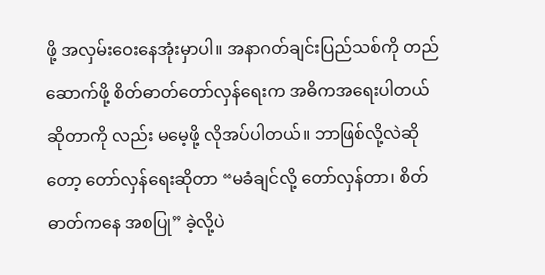ဖို့ အလှမ်းဝေးနေအုံးမှာပါ။ အနာဂတ်ချင်းပြည်သစ်ကို တည်ဆောက်ဖို့ စိတ်ဓာတ်တော်လှန်ရေးက အဓိကအရေးပါတယ် ဆိုတာကို လည်း မမေ့ဖို့ လိုအပ်ပါတယ်။ ဘာဖြစ်လို့လဲဆိုတော့ တော်လှန်ရေးဆိုတာ “မခံချင်လို့ တော်လှန်တာ၊ စိတ်ဓာတ်ကနေ အစပြု” ခဲ့လို့ပဲ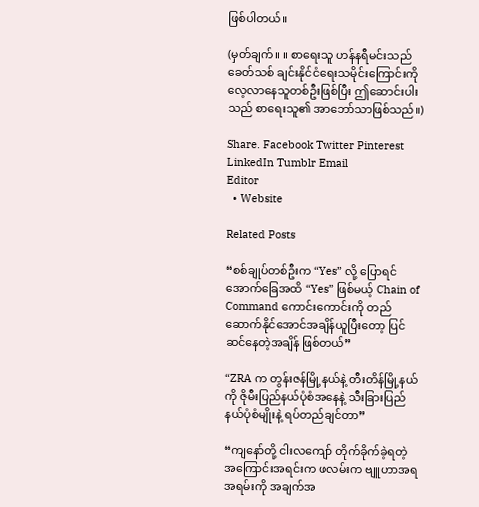ဖြစ်ပါတယ်။

(မှတ်ချက်။ ။ စာရေးသူ ဟန်နရီမင်းသည် ခေတ်သစ် ချင်းနိုင်ငံရေးသမိုင်းကြောင်းကို လေ့လာနေသူတစ်ဦးဖြစ်ပြီး ဤဆောင်းပါးသည် စာရေးသူ၏ အာဘော်သာဖြစ်သည်။)

Share. Facebook Twitter Pinterest LinkedIn Tumblr Email
Editor
  • Website

Related Posts

“စစ်ချုပ်တစ်ဦးက “Yes” လို့ ပြောရင် အောက်ခြေအထိ “Yes” ဖြစ်မယ့် Chain of Command ကောင်းကောင်းကို တည်ဆောက်နိုင်အောင်အချိန်ယူပြီးတော့ ပြင်ဆင်နေတဲ့အချိန် ဖြစ်တယ်”

“ZRA က တွန်းဇန်မြို့နယ်နဲ့ တီးတိန်မြို့နယ်ကို ဇိုမီးပြည်နယ်ပုံစံအနေနဲ့ သီးခြားပြည်နယ်ပုံစံမျိုးနဲ့ ရပ်တည်ချင်တာ”

“ကျနော်တို့ ငါးလကျော် တိုက်ခိုက်ခဲ့ရတဲ့ အကြောင်းအရင်းက ဖလမ်းက ဗျူဟာအရ အရမ်းကို အချက်အ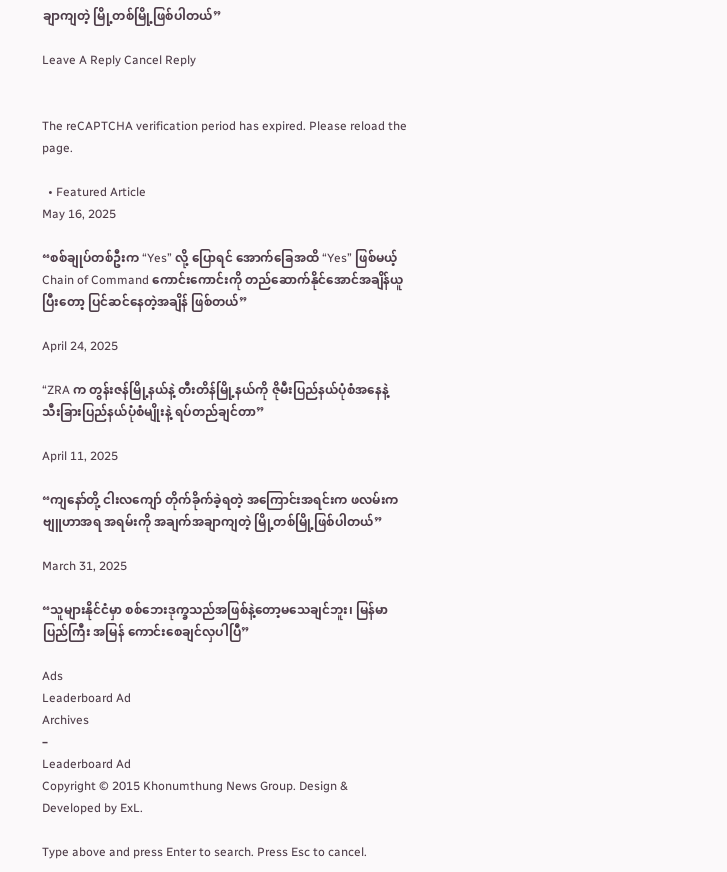ချာကျတဲ့ မြို့တစ်မြို့ဖြစ်ပါတယ်”

Leave A Reply Cancel Reply


The reCAPTCHA verification period has expired. Please reload the page.

  • Featured Article
May 16, 2025

“စစ်ချုပ်တစ်ဦးက “Yes” လို့ ပြောရင် အောက်ခြေအထိ “Yes” ဖြစ်မယ့် Chain of Command ကောင်းကောင်းကို တည်ဆောက်နိုင်အောင်အချိန်ယူပြီးတော့ ပြင်ဆင်နေတဲ့အချိန် ဖြစ်တယ်”

April 24, 2025

“ZRA က တွန်းဇန်မြို့နယ်နဲ့ တီးတိန်မြို့နယ်ကို ဇိုမီးပြည်နယ်ပုံစံအနေနဲ့ သီးခြားပြည်နယ်ပုံစံမျိုးနဲ့ ရပ်တည်ချင်တာ”

April 11, 2025

“ကျနော်တို့ ငါးလကျော် တိုက်ခိုက်ခဲ့ရတဲ့ အကြောင်းအရင်းက ဖလမ်းက ဗျူဟာအရ အရမ်းကို အချက်အချာကျတဲ့ မြို့တစ်မြို့ဖြစ်ပါတယ်”

March 31, 2025

“သူများနိုင်ငံမှာ စစ်ဘေးဒုက္ခသည်အဖြစ်နဲ့တော့မသေချင်ဘူး၊ မြန်မာပြည်ကြီး အမြန် ကောင်းစေချင်လှပါပြီ”

Ads
Leaderboard Ad
Archives
–
Leaderboard Ad
Copyright © 2015 Khonumthung News Group. Design & Developed by ExL.

Type above and press Enter to search. Press Esc to cancel.